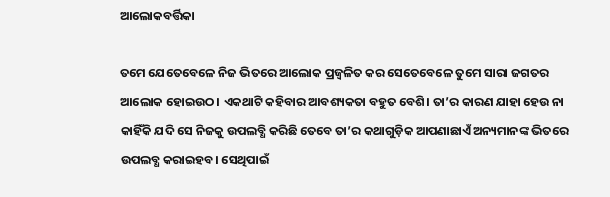ଆଲୋକବର୍ତ୍ତିକା

ତମେ ଯେତେବେଳେ ନିଜ ଭିତରେ ଆଲୋକ ପ୍ରଜ୍ୱଳିତ କର ସେତେବେଳେ ତୁମେ ସାରା ଜଗତର ଆଲୋକ ହୋଇଉଠ। ଏକଥାଟି କହିବାର ଆବଶ୍ୟକତା ବହୁତ ବେଶି। ତା’ର କାରଣ ଯାହା ହେଉ ନା କାହିଁକି ଯଦି ସେ ନିଜକୁ ଉପଲବ୍ଧି କରିଛି ତେବେ ତା’ର କଥାଗୁଡ଼ିକ ଆପଣାଛାଏଁ ଅନ୍ୟମାନଙ୍କ ଭିତରେ ଉପଲବ୍ଧ କରାଇହବ। ସେଥିପାଇଁ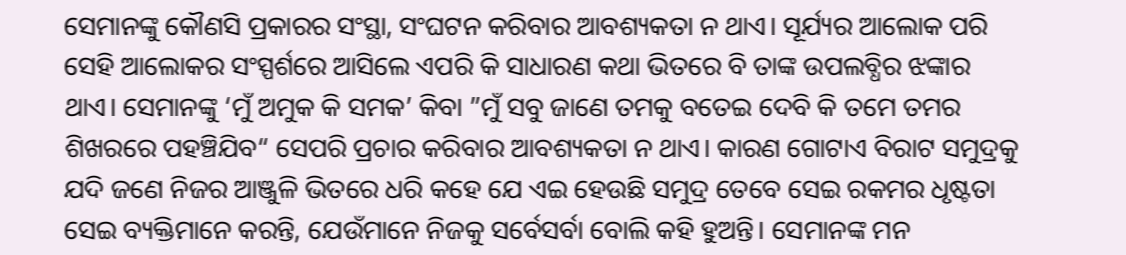ସେମାନଙ୍କୁ କୌଣସି ପ୍ରକାରର ସଂସ୍ଥା, ସଂଘଟନ କରିବାର ଆବଶ୍ୟକତା ନ ଥାଏ। ସୂର୍ଯ୍ୟର ଆଲୋକ ପରି ସେହି ଆଲୋକର ସଂସ୍ପର୍ଶରେ ଆସିଲେ ଏପରି କି ସାଧାରଣ କଥା ଭିତରେ ବି ତାଙ୍କ ଉପଲବ୍ଧିର ଝଙ୍କାର ଥାଏ। ସେମାନଙ୍କୁ ‘ମୁଁ ଅମୁକ କି ସମକ’ କିବା ”ମୁଁ ସବୁ ଜାଣେ ତମକୁ ବତେଇ ଦେବି କି ତମେ ତମର ଶିଖରରେ ପହଞ୍ଚିଯିବ“ ସେପରି ପ୍ରଚାର କରିବାର ଆବଶ୍ୟକତା ନ ଥାଏ। କାରଣ ଗୋଟାଏ ବିରାଟ ସମୁଦ୍ରକୁ ଯଦି ଜଣେ ନିଜର ଆଞ୍ଜୁଳି ଭିତରେ ଧରି କହେ ଯେ ଏଇ ହେଉଛି ସମୁଦ୍ର ତେବେ ସେଇ ରକମର ଧୃଷ୍ଟତା ସେଇ ବ୍ୟକ୍ତିମାନେ କରନ୍ତି, ଯେଉଁମାନେ ନିଜକୁ ସର୍ବେସର୍ବା ବୋଲି କହି ହୁଅନ୍ତି। ସେମାନଙ୍କ ମନ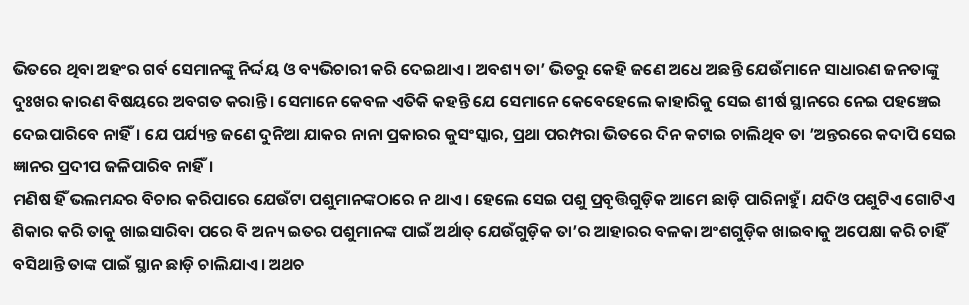ଭିତରେ ଥିବା ଅହଂର ଗର୍ବ ସେମାନଙ୍କୁ ନିର୍ଦ୍ଦୟ ଓ ବ୍ୟଭିଚାରୀ କରି ଦେଇଥାଏ। ଅବଶ୍ୟ ତା’ ଭିତରୁ କେହି ଜଣେ ଅଧେ ଅଛନ୍ତି ଯେଉଁମାନେ ସାଧାରଣ ଜନତାଙ୍କୁ ଦୁଃଖର କାରଣ ବିଷୟରେ ଅବଗତ କରାନ୍ତି। ସେମାନେ କେବଳ ଏତିକି କହନ୍ତି ଯେ ସେମାନେ କେବେହେଲେ କାହାରିକୁ ସେଇ ଶୀର୍ଷ ସ୍ଥାନରେ ନେଇ ପହଞ୍ଚେଇ ଦେଇପାରିବେ ନାହିଁ। ଯେ ପର୍ଯ୍ୟନ୍ତ ଜଣେ ଦୁନିଆ ଯାକର ନାନା ପ୍ରକାରର କୁସଂସ୍କାର, ପ୍ରଥା ପରମ୍ପରା ଭିତରେ ଦିନ କଟାଇ ଚାଲିଥିବ ତା ’ଅନ୍ତରରେ କଦାପି ସେଇ ଜ୍ଞାନର ପ୍ରଦୀପ ଜଳିପାରିବ ନାହିଁ।
ମଣିଷ ହିଁ ଭଲମନ୍ଦର ବିଚାର କରିପାରେ ଯେଉଁଟା ପଶୁମାନଙ୍କଠାରେ ନ ଥାଏ। ହେଲେ ସେଇ ପଶୁ ପ୍ରବୃତ୍ତିଗୁଡ଼ିକ ଆମେ ଛାଡ଼ି ପାରିନାହୁଁ। ଯଦିଓ ପଶୁଟିଏ ଗୋଟିଏ ଶିକାର କରି ତାକୁ ଖାଇସାରିବା ପରେ ବି ଅନ୍ୟ ଇତର ପଶୁମାନଙ୍କ ପାଇଁ ଅର୍ଥାତ୍‌ ଯେଉଁଗୁଡ଼ିକ ତା’ର ଆହାରର ବଳକା ଅଂଶଗୁଡ଼ିକ ଖାଇବାକୁ ଅପେକ୍ଷା କରି ଚାହିଁ ବସିଥାନ୍ତି ତାଙ୍କ ପାଇଁ ସ୍ଥାନ ଛାଡ଼ି ଚାଲିଯାଏ। ଅଥଚ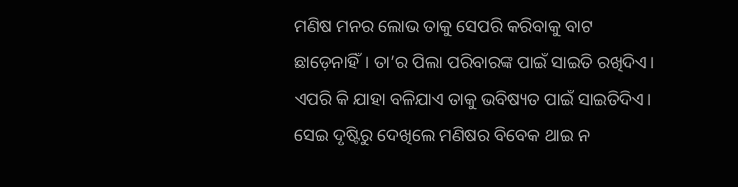ମଣିଷ ମନର ଲୋଭ ତାକୁ ସେପରି କରିବାକୁ ବାଟ ଛାଡ଼େନାହିଁ। ତା’ର ପିଲା ପରିବାରଙ୍କ ପାଇଁ ସାଇତି ରଖିଦିଏ। ଏପରି କି ଯାହା ବଳିଯାଏ ତାକୁ ଭବିଷ୍ୟତ ପାଇଁ ସାଇତିଦିଏ। ସେଇ ଦୃଷ୍ଟିରୁ ଦେଖିଲେ ମଣିଷର ବିବେକ ଥାଇ ନ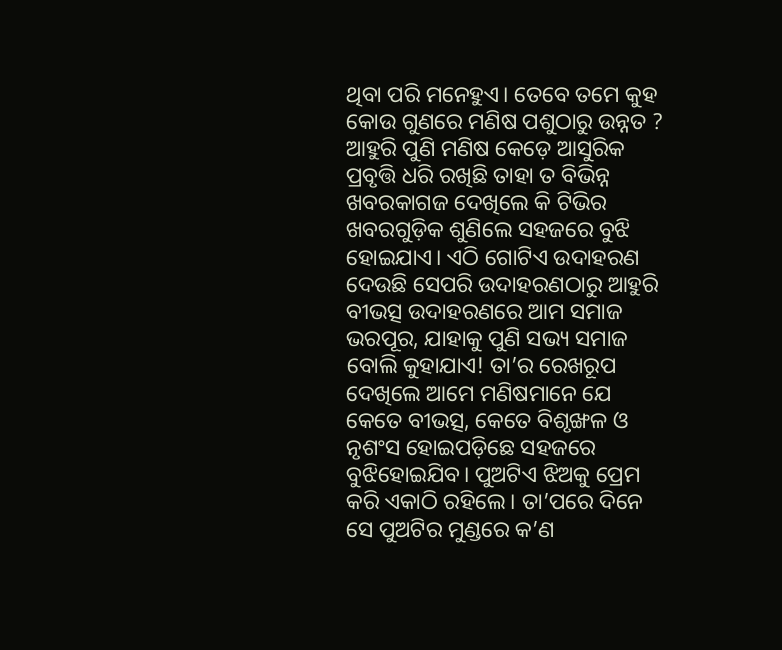ଥିବା ପରି ମନେହୁଏ। ତେବେ ତମେ କୁହ କୋଉ ଗୁଣରେ ମଣିଷ ପଶୁଠାରୁ ଉନ୍ନତ ? ଆହୁରି ପୁଣି ମଣିଷ କେଡ଼େ ଆସୁରିକ ପ୍ରବୃତ୍ତି ଧରି ରଖିଛି ତାହା ତ ବିଭିନ୍ନ ଖବରକାଗଜ ଦେଖିଲେ କି ଟିଭିର ଖବରଗୁଡ଼ିକ ଶୁଣିଲେ ସହଜରେ ବୁଝି ହୋଇଯାଏ। ଏଠି ଗୋଟିଏ ଉଦାହରଣ ଦେଉଛି ସେପରି ଉଦାହରଣଠାରୁ ଆହୁରି ବୀଭତ୍ସ ଉଦାହରଣରେ ଆମ ସମାଜ ଭରପୂର, ଯାହାକୁ ପୁଣି ସଭ୍ୟ ସମାଜ ବୋଲି କୁହାଯାଏ! ତା’ର ରେଖରୂପ ଦେଖିଲେ ଆମେ ମଣିଷମାନେ ଯେ କେତେ ବୀଭତ୍ସ, କେତେ ବିଶୃଙ୍ଖଳ ଓ ନୃଶଂସ ହୋଇପଡ଼ିଛେ ସହଜରେ ବୁଝିହୋଇଯିବ। ପୁଅଟିଏ ଝିଅକୁ ପ୍ରେମ କରି ଏକାଠି ରହିଲେ। ତା’ପରେ ଦିନେ ସେ ପୁଅଟିର ମୁଣ୍ଡରେ କ’ଣ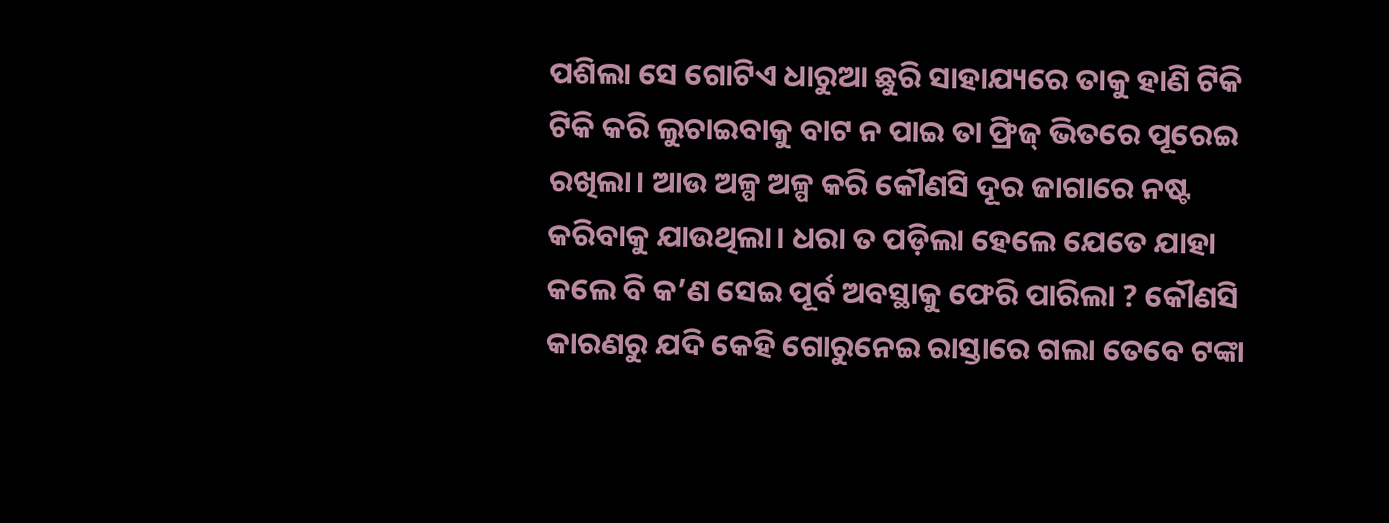ପଶିଲା ସେ ଗୋଟିଏ ଧାରୁଆ ଛୁରି ସାହାଯ୍ୟରେ ତାକୁ ହାଣି ଟିକି ଟିକି କରି ଲୁଚାଇବାକୁ ବାଟ ନ ପାଇ ତା ଫ୍ରିଜ୍‌ ଭିତରେ ପୂରେଇ ରଖିଲା। ଆଉ ଅଳ୍ପ ଅଳ୍ପ କରି କୌଣସି ଦୂର ଜାଗାରେ ନଷ୍ଟ କରିବାକୁ ଯାଉଥିଲା। ଧରା ତ ପଡ଼ିଲା ହେଲେ ଯେତେ ଯାହା କଲେ ବି କ’ଣ ସେଇ ପୂର୍ବ ଅବସ୍ଥାକୁ ଫେରି ପାରିଲା ? କୌଣସି କାରଣରୁ ଯଦି କେହି ଗୋରୁନେଇ ରାସ୍ତାରେ ଗଲା ତେବେ ଟଙ୍କା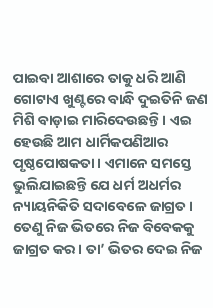ପାଇବା ଆଶାରେ ତାକୁ ଧରି ଆଣି ଗୋଟାଏ ଖୁଣ୍ଟରେ ବାନ୍ଧି ଦୁଇତିନି ଜଣ ମିଶି ବାଡ଼ାଇ ମାରିଦେଉଛନ୍ତି। ଏଇ ହେଉଛି ଆମ ଧାର୍ମିକପଣିଆର ପୃଷ୍ଠପୋଷକତା। ଏମାନେ ସମସ୍ତେ ଭୁଲିଯାଇଛନ୍ତି ଯେ ଧର୍ମ ଅଧର୍ମର ନ୍ୟାୟନିକିତି ସଦାବେଳେ ଜାଗ୍ରତ। ତେଣୁ ନିଜ ଭିତରେ ନିଜ ବିବେକକୁ ଜାଗ୍ରତ କର। ତା’ ଭିତର ଦେଇ ନିଜ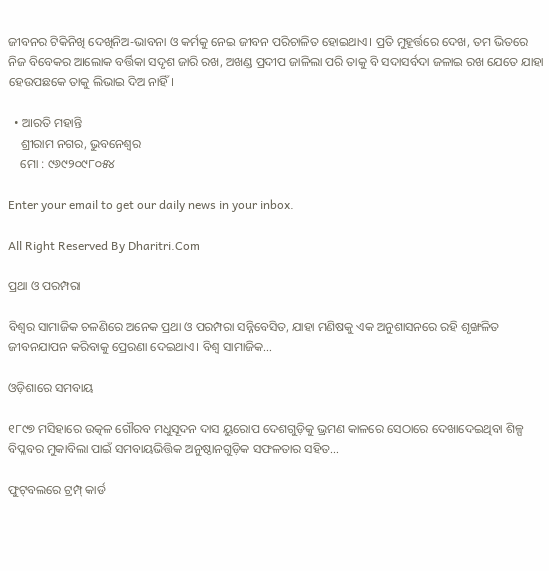ଜୀବନର ଟିକିନିଖି ଦେଖିନିଅ-ଭାବନା ଓ କର୍ମକୁ ନେଇ ଜୀବନ ପରିଚାଳିତ ହୋଇଥାଏ। ପ୍ରତି ମୁହୂର୍ତ୍ତରେ ଦେଖ, ତମ ଭିତରେ ନିଜ ବିବେକର ଆଲୋକ ବର୍ତ୍ତିକା ସଦୃଶ ଜାରି ରଖ, ଅଖଣ୍ଡ ପ୍ରଦୀପ ଜାଳିଲା ପରି ତାକୁ ବି ସଦାସର୍ବଦା ଜଳାଇ ରଖ ଯେତେ ଯାହା ହେଉପଛକେ ତାକୁ ଲିଭାଇ ଦିଅ ନାହିଁ।

  • ଆରତି ମହାନ୍ତି
    ଶ୍ରୀରାମ ନଗର, ଭୁବନେଶ୍ୱର
    ମୋ : ୯୬୯୨୦୯୮୦୫୪

Enter your email to get our daily news in your inbox.

All Right Reserved By Dharitri.Com

ପ୍ରଥା ଓ ପରମ୍ପରା

ବିଶ୍ୱର ସାମାଜିକ ଚଳଣିରେ ଅନେକ ପ୍ରଥା ଓ ପରମ୍ପରା ସନ୍ନିବେସିତ, ଯାହା ମଣିଷକୁ ଏକ ଅନୁଶାସନରେ ରହି ଶୃଙ୍ଖଳିତ ଜୀବନଯାପନ କରିବାକୁ ପ୍ରେରଣା ଦେଇଥାଏ। ବିଶ୍ୱ ସାମାଜିକ…

ଓଡ଼ିଶାରେ ସମବାୟ

୧୮୯୭ ମସିହାରେ ଉତ୍କଳ ଗୌରବ ମଧୁସୂଦନ ଦାସ ୟୁରୋପ ଦେଶଗୁଡ଼ିକୁ ଭ୍ରମଣ କାଳରେ ସେଠାରେ ଦେଖାଦେଇଥିବା ଶିଳ୍ପ ବିପ୍ଳବର ମୁକାବିଲା ପାଇଁ ସମବାୟଭିତ୍ତିକ ଅନୁଷ୍ଠାନଗୁଡ଼ିକ ସଫଳତାର ସହିତ…

ଫୁଟ୍‌ବଲରେ ଟ୍ରମ୍ପ୍‌ କାର୍ଡ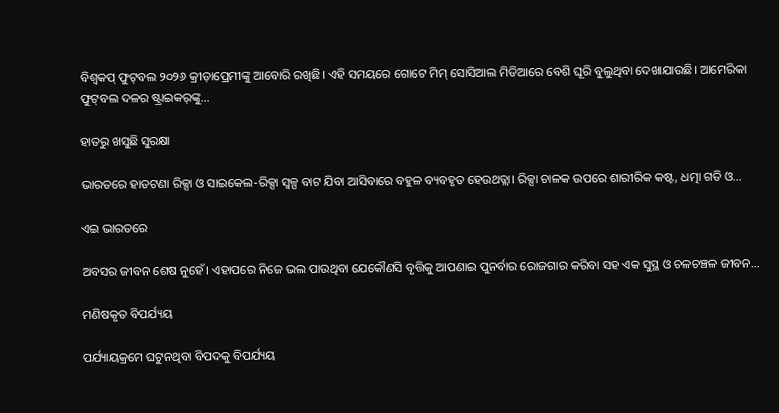ବିଶ୍ୱକପ୍‌ ଫୁଟ୍‌ବଲ ୨୦୨୬ କ୍ରୀଡ଼ାପ୍ରେମୀଙ୍କୁ ଆବୋରି ରଖିଛି। ଏହି ସମୟରେ ଗୋଟେ ମିମ୍‌ ସୋସିଆଲ ମିଡିଆରେ ବେଶି ଘୂରି ବୁଲୁଥିବା ଦେଖାଯାଉଛି। ଆମେରିକା ଫୁଟ୍‌ବଲ ଦଳର ଷ୍ଟ୍ରାଇକର୍‌ଙ୍କୁ…

ହାତରୁ ଖସୁଛି ସୁରକ୍ଷା

ଭାରତରେ ହାତଟଣା ରିକ୍ସା ଓ ସାଇକେଲ-ରିକ୍ସା ସ୍ବଳ୍ପ ବାଟ ଯିବା ଆସିବାରେ ବହୁଳ ବ୍ୟବହୃତ ହେଉଥତ୍ଲା। ରିକ୍ସା ଚାଳକ ଉପରେ ଶାରୀରିକ କଷ୍ଟ, ଧତ୍ମା ଗତି ଓ…

ଏଇ ଭାରତରେ

ଅବସର ଜୀବନ ଶେଷ ନୁହେଁ। ଏହାପରେ ନିଜେ ଭଲ ପାଉଥିବା ଯେକୌଣସି ବୃତ୍ତିକୁ ଆପଣାଇ ପୁନର୍ବାର ରୋଜଗାର କରିବା ସହ ଏକ ସୁସ୍ଥ ଓ ଚଳଚଞ୍ଚଳ ଜୀବନ…

ମଣିଷକୃତ ବିପର୍ଯ୍ୟୟ

ପର୍ଯ୍ୟାୟକ୍ରମେ ଘଟୁନଥିବା ବିପଦକୁ ବିପର୍ଯ୍ୟୟ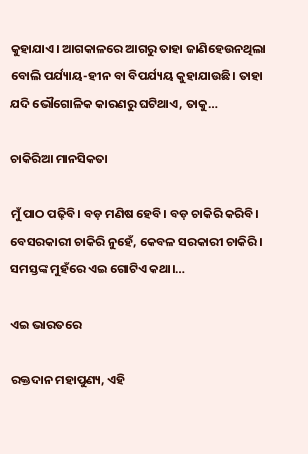କୁହାଯାଏ। ଆଗକାଳରେ ଆଗରୁ ତାହା ଜାଣିହେଉନଥିଲା ବୋଲି ପର୍ଯ୍ୟାୟ-ହୀନ ବା ବିପର୍ଯ୍ୟୟ କୁହାଯାଉଛି। ତାହା ଯଦି ଭୌଗୋଳିକ କାରଣରୁ ଘଟିଥାଏ, ତାକୁ…

ଚାକିରିଆ ମାନସିକତା

ମୁଁ ପାଠ ପଢ଼ିବି। ବଡ଼ ମଣିଷ ହେବି। ବଡ଼ ଚାକିରି କରିବି। ବେସରକାରୀ ଚାକିରି ନୁହେଁ, କେବଳ ସରକାରୀ ଚାକିରି। ସମସ୍ତଙ୍କ ମୁହଁରେ ଏଇ ଗୋଟିଏ କଥା।…

ଏଇ ଭାରତରେ

ରକ୍ତଦାନ ମହାପୁଣ୍ୟ, ଏହି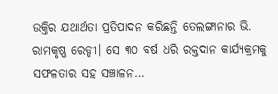ଉକ୍ତିର ଯଥାର୍ଥତା ପ୍ରତିପାଦନ କରିଛନ୍ତି ତେଲଙ୍ଗାନାର ଭି. ରାମକୃଷ୍ଣ ରେଡ୍ଡୀ। ସେ ୩୦ ବର୍ଷ ଧରି ରକ୍ତଦାନ କାର୍ଯ୍ୟକ୍ରମକୁ ସଫଳତାର ସହ ସଞ୍ଚାଳନ…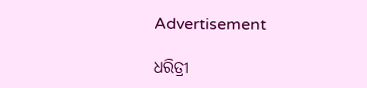Advertisement

ଧରିତ୍ରୀ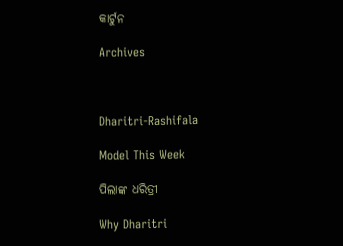କାର୍ଟୁନ

Archives



Dharitri-Rashifala

Model This Week

ପିଲାଙ୍କ ଧରିତ୍ରୀ

Why Dharitri